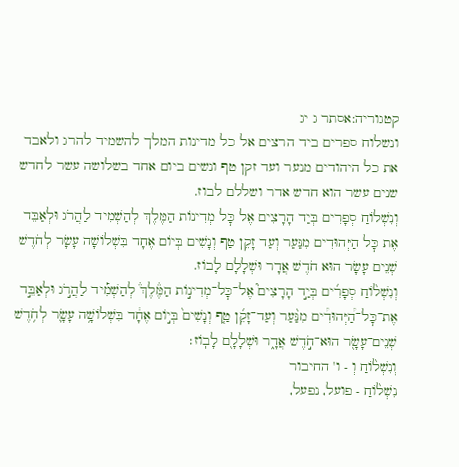קטגוריה:אסתר ג יג
ונשלוח ספרים ביד הרצים אל כל מדינות המלך להשמיד להרג ולאבד את כל היהודים מנער ועד זקן טף ונשים ביום אחד בשלושה עשר לחדש שנים עשר הוא חדש אדר ושללם לבוז.
וְנִשְׁלוֹחַ סְפָרִים בְּיַד הָרָצִים אֶל כׇּל מְדִינוֹת הַמֶּלֶךְ לְהַשְׁמִיד לַהֲרֹג וּלְאַבֵּד אֶת כׇּל הַיְּהוּדִים מִנַּעַר וְעַד זָקֵן טַף וְנָשִׁים בְּיוֹם אֶחָד בִּשְׁלוֹשָׁה עָשָׂר לְחֹדֶשׁ שְׁנֵים עָשָׂר הוּא חֹדֶשׁ אֲדָר וּשְׁלָלָם לָבוֹז.
וְנִשְׁל֨וֹחַ סְפָרִ֜ים בְּיַ֣ד הָרָצִים֮ אֶל־כׇּל־מְדִינ֣וֹת הַמֶּ֒לֶךְ֒ לְהַשְׁמִ֡יד לַהֲרֹ֣ג וּלְאַבֵּ֣ד אֶת־כׇּל־הַ֠יְּהוּדִ֠ים מִנַּ֨עַר וְעַד־זָקֵ֜ן טַ֤ף וְנָשִׁים֙ בְּי֣וֹם אֶחָ֔ד בִּשְׁלוֹשָׁ֥ה עָשָׂ֛ר לְחֹ֥דֶשׁ שְׁנֵים־עָשָׂ֖ר הוּא־חֹ֣דֶשׁ אֲדָ֑ר וּשְׁלָלָ֖ם לָבֽוֹז׃
וְנִשְׁל֨וֹחַ וְ - ו' החיבור
נִשְׁל֨וֹחַ - פועל, נפעל,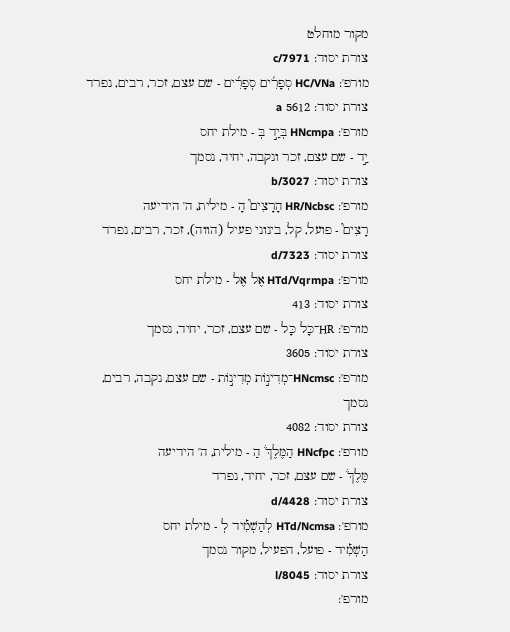מקור מוחלט
צורת יסוד: c/7971
מורפ': HC/VNa סְפָרִ֜ים סְפָרִ֜ים - שם עצם, זכר, רבים, נפרד
צורת יסוד: 5612 a
מורפ': HNcmpa בְּיַ֣ד בְּ - מילת יחס
יַ֣ד - שם עצם, זכר ונקבה, יחיד, נסמך
צורת יסוד: b/3027
מורפ': HR/Ncbsc הָרָצִים֮ הָ - מילית, ה' הידיעה
רָצִים֮ - פועל, קל, בינוני פעיל (הווה), זכר, רבים, נפרד
צורת יסוד: d/7323
מורפ': HTd/Vqrmpa אֶל אֶל - מילת יחס
צורת יסוד: 413
מורפ': HR־כָּל כָּל - שם עצם, זכר, יחיד, נסמך
צורת יסוד: 3605
מורפ': HNcmsc־מְדִינ֣וֹת מְדִינ֣וֹת - שם עצם, נקבה, רבים, נסמך
צורת יסוד: 4082
מורפ': HNcfpc הַמֶּלֶךְ֒ הַ - מילית, ה' הידיעה
מֶּלֶךְ֒ - שם עצם, זכר, יחיד, נפרד
צורת יסוד: d/4428
מורפ': HTd/Ncmsa לְהַשְׁמִ֡יד לְ - מילת יחס
הַשְׁמִ֡יד - פועל, הפעיל, מקור נסמך
צורת יסוד: l/8045
מורפ':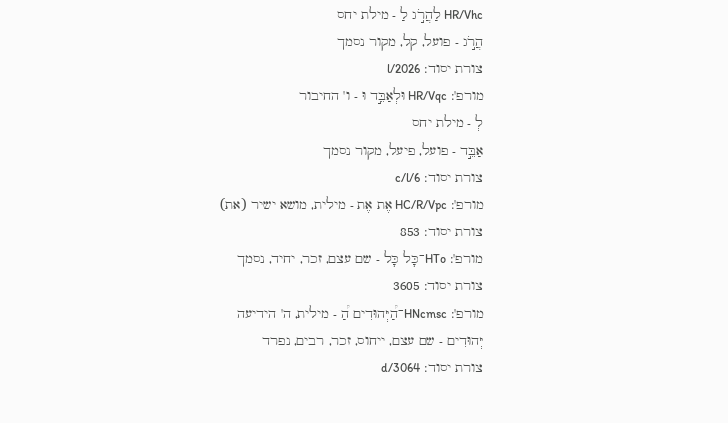HR/Vhc לַהֲרֹ֣ג לַ - מילת יחס
הֲרֹ֣ג - פועל, קל, מקור נסמך
צורת יסוד: l/2026
מורפ': HR/Vqc וּלְאַבֵּ֣ד וּ - ו' החיבור
לְ - מילת יחס
אַבֵּ֣ד - פועל, פיעל, מקור נסמך
צורת יסוד: c/l/6
מורפ': HC/R/Vpc אֶת אֶת - מילית, מושא ישיר (את)
צורת יסוד: 853
מורפ': HTo־כָּל כָּל - שם עצם, זכר, יחיד, נסמך
צורת יסוד: 3605
מורפ': HNcmsc־הַ֠יְּהוּדִים הַ֠ - מילית, ה' הידיעה
יְּהוּדִים - שם עצם, ייחוס, זכר, רבים, נפרד
צורת יסוד: d/3064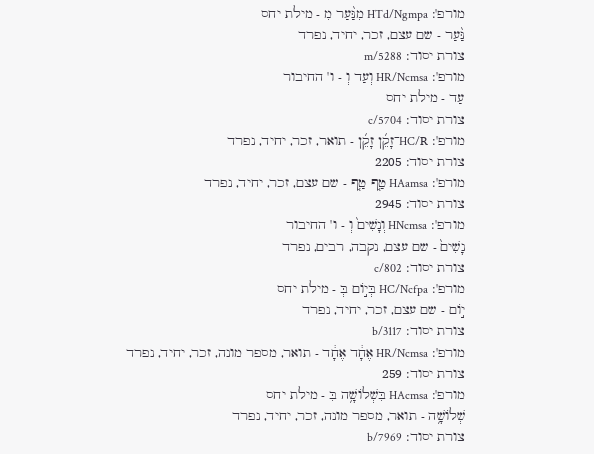מורפ': HTd/Ngmpa מִנַּ֨עַר מִ - מילת יחס
נַּ֨עַר - שם עצם, זכר, יחיד, נפרד
צורת יסוד: m/5288
מורפ': HR/Ncmsa וְעַד וְ - ו' החיבור
עַד - מילת יחס
צורת יסוד: c/5704
מורפ': HC/R־זָקֵ֜ן זָקֵ֜ן - תואר, זכר, יחיד, נפרד
צורת יסוד: 2205
מורפ': HAamsa טַ֤ף טַ֤ף - שם עצם, זכר, יחיד, נפרד
צורת יסוד: 2945
מורפ': HNcmsa וְנָשִׁים֙ וְ - ו' החיבור
נָשִׁים֙ - שם עצם, נקבה, רבים, נפרד
צורת יסוד: c/802
מורפ': HC/Ncfpa בְּי֣וֹם בְּ - מילת יחס
י֣וֹם - שם עצם, זכר, יחיד, נפרד
צורת יסוד: b/3117
מורפ': HR/Ncmsa אֶחָ֔ד אֶחָ֔ד - תואר, מספר מונה, זכר, יחיד, נפרד
צורת יסוד: 259
מורפ': HAcmsa בִּשְׁלוֹשָׁ֥ה בִּ - מילת יחס
שְׁלוֹשָׁ֥ה - תואר, מספר מונה, זכר, יחיד, נפרד
צורת יסוד: b/7969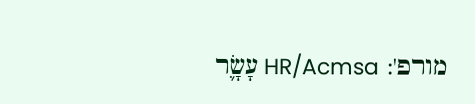מורפ': HR/Acmsa עָשָׂ֛ר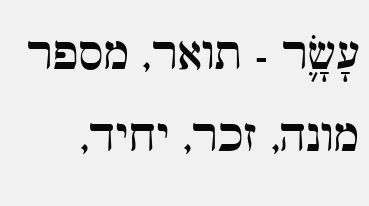עָשָׂ֛ר - תואר, מספר מונה, זכר, יחיד,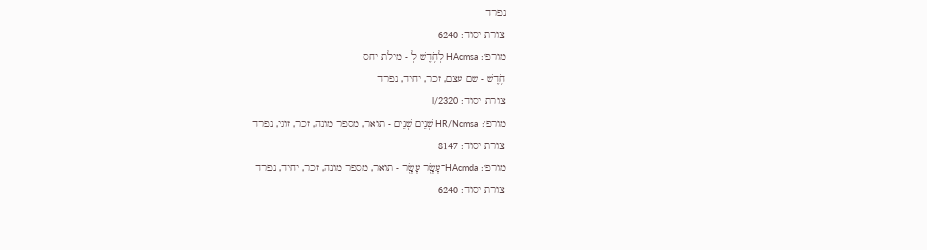נפרד
צורת יסוד: 6240
מורפ': HAcmsa לְחֹ֥דֶשׁ לְ - מילת יחס
חֹ֥דֶשׁ - שם עצם, זכר, יחיד, נפרד
צורת יסוד: l/2320
מורפ': HR/Ncmsa שְׁנֵים שְׁנֵים - תואר, מספר מונה, זכר, זוגי, נפרד
צורת יסוד: 8147
מורפ': HAcmda־עָשָׂ֖ר עָשָׂ֖ר - תואר, מספר מונה, זכר, יחיד, נפרד
צורת יסוד: 6240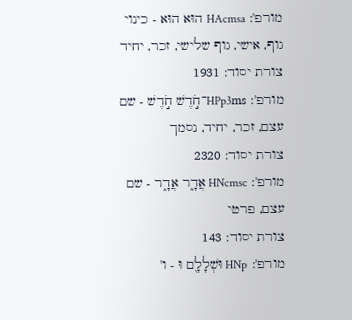מורפ': HAcmsa הוּא הוּא - כינוי גוף, אישי, גוף שלישי, זכר, יחיד
צורת יסוד: 1931
מורפ': HPp3ms־חֹ֣דֶשׁ חֹ֣דֶשׁ - שם עצם, זכר, יחיד, נסמך
צורת יסוד: 2320
מורפ': HNcmsc אֲדָ֑ר אֲדָ֑ר - שם עצם, פרטי
צורת יסוד: 143
מורפ': HNp וּשְׁלָלָ֖ם וּ - ו'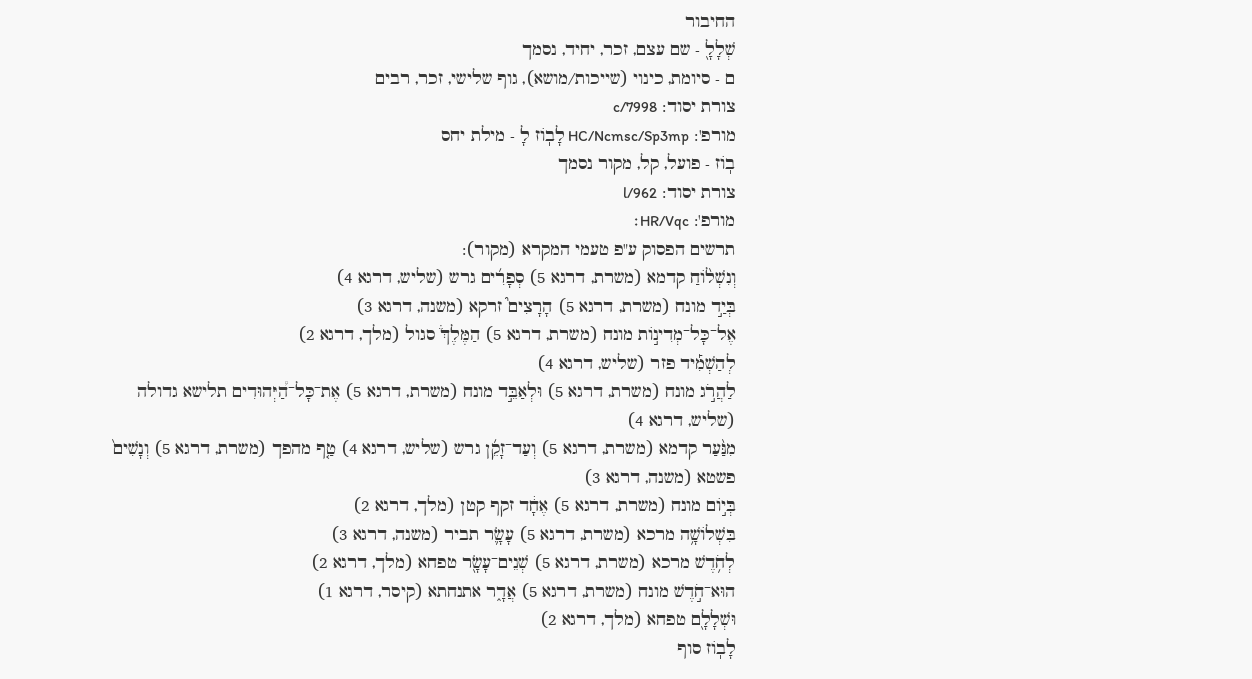החיבור
שְׁלָלָ֖ - שם עצם, זכר, יחיד, נסמך
ם - סיומת, כינוי (שייכות/מושא), גוף שלישי, זכר, רבים
צורת יסוד: c/7998
מורפ': HC/Ncmsc/Sp3mp לָבֽוֹז לָ - מילת יחס
בֽוֹז - פועל, קל, מקור נסמך
צורת יסוד: l/962
מורפ': HR/Vqc׃
תרשים הפסוק ע"פ טעמי המקרא (מקור):
וְנִשְׁל֨וֹחַ קדמא (משרת, דרגא 5) סְפָרִ֜ים גרש (שליש, דרגא 4)
בְּיַ֣ד מונח (משרת, דרגא 5) הָרָצִים֮ זרקא (משנה, דרגא 3)
אֶל־כָּל־מְדִינ֣וֹת מונח (משרת, דרגא 5) הַמֶּלֶךְ֒ סגול (מלך, דרגא 2)
לְהַשְׁמִ֡יד פזר (שליש, דרגא 4)
לַהֲרֹ֣ג מונח (משרת, דרגא 5) וּלְאַבֵּ֣ד מונח (משרת, דרגא 5) אֶת־כָּל־הַ֠יְּהוּדִים תלישא גדולה (שליש, דרגא 4)
מִנַּ֨עַר קדמא (משרת, דרגא 5) וְעַד־זָקֵ֜ן גרש (שליש, דרגא 4) טַ֤ף מהפך (משרת, דרגא 5) וְנָשִׁים֙ פשטא (משנה, דרגא 3)
בְּי֣וֹם מונח (משרת, דרגא 5) אֶחָ֔ד זקף קטן (מלך, דרגא 2)
בִּשְׁלוֹשָׁ֥ה מרכא (משרת, דרגא 5) עָשָׂ֛ר תביר (משנה, דרגא 3)
לְחֹ֥דֶשׁ מרכא (משרת, דרגא 5) שְׁנֵים־עָשָׂ֖ר טפחא (מלך, דרגא 2)
הוּא־חֹ֣דֶשׁ מונח (משרת, דרגא 5) אֲדָ֑ר אתנחתא (קיסר, דרגא 1)
וּשְׁלָלָ֖ם טפחא (מלך, דרגא 2)
לָבֽוֹז סוף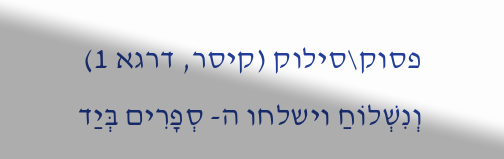פסוק\סילוק (קיסר, דרגא 1)
וְנִשְׁלוֹחַ וישלחו ה- סְפָרִים בְּיַד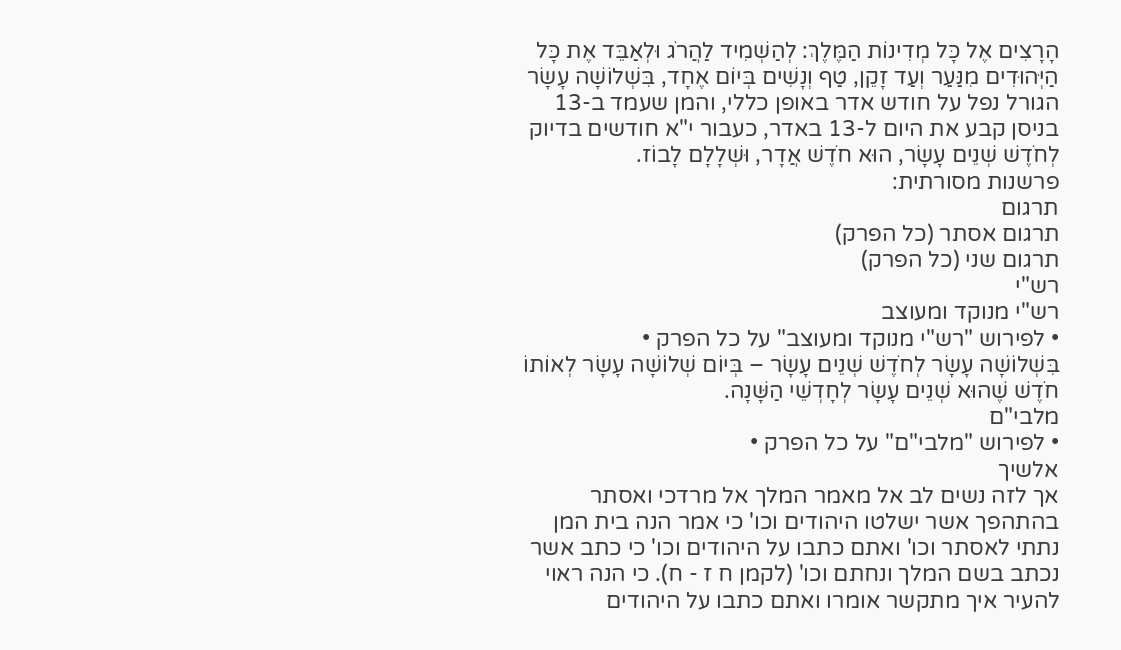הָרָצִים אֶל כָּל מְדִינוֹת הַמֶּלֶךְ: לְהַשְׁמִיד לַהֲרֹג וּלְאַבֵּד אֶת כָּל הַיְּהוּדִים מִנַּעַר וְעַד זָקֵן, טַף וְנָשִׁים בְּיוֹם אֶחָד, בִּשְׁלוֹשָׁה עָשָׂר הגורל נפל על חודש אדר באופן כללי, והמן שעמד ב-13 בניסן קבע את היום ל-13 באדר, כעבור י"א חודשים בדיוק לְחֹדֶשׁ שְׁנֵים עָשָׂר, הוּא חֹדֶשׁ אֲדָר, וּשְׁלָלָם לָבוֹז.
פרשנות מסורתית:
תרגום
תרגום אסתר (כל הפרק)
תרגום שני (כל הפרק)
רש"י
רש"י מנוקד ומעוצב
• לפירוש "רש"י מנוקד ומעוצב" על כל הפרק •
בִּשְׁלוֹשָׁה עָשָׂר לְחֹדֶשׁ שְׁנֵים עָשָׂר – בְּיוֹם שְׁלוֹשָׁה עָשָׂר לְאוֹתוֹ חֹדֶשׁ שֶׁהוּא שְׁנֵים עָשָׂר לְחָדְשֵׁי הַשָּׁנָה.
מלבי"ם
• לפירוש "מלבי"ם" על כל הפרק •
אלשיך
אך לזה נשים לב אל מאמר המלך אל מרדכי ואסתר בהתהפך אשר ישלטו היהודים וכו' כי אמר הנה בית המן נתתי לאסתר וכו' ואתם כתבו על היהודים וכו' כי כתב אשר נכתב בשם המלך ונחתם וכו' (לקמן ח ז - ח). כי הנה ראוי להעיר איך מתקשר אומרו ואתם כתבו על היהודים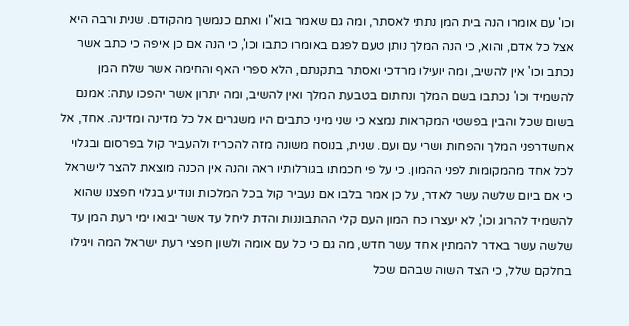וכו' עם אומרו הנה בית המן נתתי לאסתר, ומה גם שאמר בוא"ו ואתם כנמשך מהקודם. שנית ורבה היא אצל כל אדם, והוא, כי הנה המלך נותן טעם לפגם באומרו כתבו וכו', כי הנה אם כן איפה כי כתב אשר נכתב וכו' אין להשיב, ומה יועילו מרדכי ואסתר בתקנתם, הלא ספרי האף והחימה אשר שלח המן להשמיד וכו' נכתבו בשם המלך ונחתום בטבעת המלך ואין להשיב, ומה יתרון אשר יהפכו עתה: אמנם בשום שכל והבין בפשטי המקראות נמצא כי שני מיני כתבים היו משגרים אל כל מדינה ומדינה. אחד, אל אחשדרפני המלך והפחות ושרי עם ועם. שנית, בנוסח משונה מזה להכריז ולהעביר קול בפרסום ובגלוי לכל אחד מהמקומות לפני ההמון. כי על פי חכמתו בגורלותיו ראה והנה אין הכנה מוצאת להצר לישראל כי אם ביום שלשה עשר לאדר, על כן אמר בלבו אם נעביר קול בכל המלכות ונודיע בגלוי חפצנו שהוא להשמיד להרוג וכו', לא יעצרו כח המון העם קלי ההתבוננות והדת ליחל עד אשר יבואו ימי רעת המן עד שלשה עשר באדר להמתין אחד עשר חדש, מה גם כי כל עם אומה ולשון חפצי רעת ישראל המה ויגילו בחלקם שלל, כי הצד השוה שבהם שכל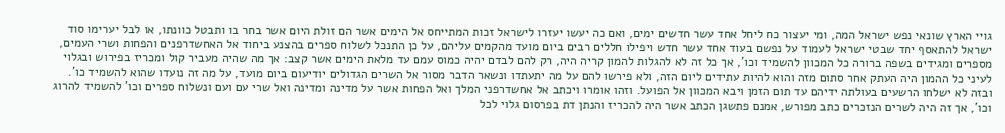גויי הארץ שונאי נפש ישראל המה, ומי יעצור כח ליחל אחד עשר חדשים ימים, ואם כה יעשו יעזרו לישראל זכות המתייחס אל הימים אשר הם זולת היום אשר בחר בו ותבטל כוונתו, או לבל יערימו סוד ישראל להתאסף יחד שבטי ישראל לעמוד על נפשם בעוד אחד עשר חדש ויפילו חללים רבים ביום מועד מהקמים עליהם, על כן התנכל לשלוח ספרים בהצנע ביחוד אל האחשדרפנים והפחות ושרי העמים, מספרים ומגידים בשפה ברורה כל המכוון להשמיד וכו', אך כל זה לא להגלות להמון קריה היה, רק להם לבדם יהיה כמוס עמם עד מלאת הימים אשר קצב: אך מה שהיה מעביר קול ומכריז בפירוש ובגלוי לעיני כל ההמון היה העתק אחר סתום מזה והוא להיות עתידים ליום הזה, ולא פירשו להם על מה יתעתדו ונשאר הדבר מסור אל השרים הגדולים יודיעום ביום מועד, על מה זה נועדו שהוא להשמיד כו'. ובזה לא ישלחו הרשעים בעולתה ידיהם עד תום הזמן ויבא המכוון אל הפועל. וזהו אומרו ויכתב אל אחשדרפני המלך ואל הפחות אשר על מדינה ומדינה ואל שרי עם ועם ונשלוח ספרים וכו' להשמיד להרוג וכו', אך זה היה לשרים הנזכרים כתב מפורש, אמנם פתשגן הכתב אשר היה להכריז והנתן דת בפרסום גלוי לכל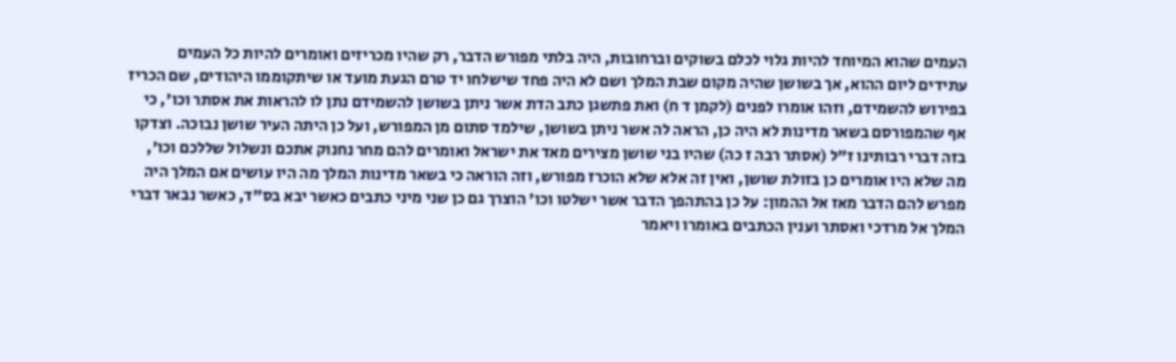העמים שהוא המיוחד להיות גלוי לכלם בשוקים וברחובות, היה בלתי מפורש הדבר, רק שהיו מכריזים ואומרים להיות כל העמים עתידים ליום ההוא, אך בשושן שהיה מקום שבת המלך ושם לא היה פחד שישלחו יד טרם הגעת מועד או שיתקוממו היהודים, שם הכריז בפירוש להשמידם, וזהו אומרו לפנים (לקמן ד ח) ואת פתשגן כתב הדת אשר ניתן בשושן להשמידם נתן לו להראות את אסתר וכו', כי אף שהמפורסם בשאר מדינות לא היה כן, הראה לה אשר ניתן בשושן, שילמד סתום מן המפורש, ועל כן היתה העיר שושן נבוכה. וצדקו בזה דברי רבותינו ז"ל (אסתר רבה ז כה) שהיו בני שושן מצירים מאד את ישראל ואומרים להם מחר נחנוק אתכם ונשלול שללכם וכו', מה שלא היו אומרים כן בזולת שושן, ואין זה אלא שלא הוכרז מפורש, וזה הוראה כי בשאר מדינות המלך מה היו עושים אם המלך היה מפרש להם הדבר מאז אל ההמון: על כן בהתהפך הדבר אשר ישלטו וכו' הוצרך גם כן שני מיני כתבים כאשר יבא בס"ד, כאשר נבאר דברי המלך אל מרדכי ואסתר וענין הכתבים באומרו ויאמר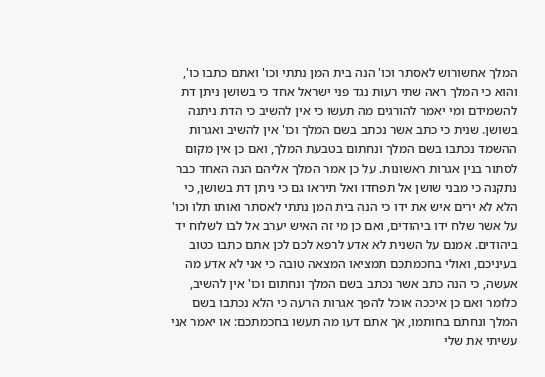המלך אחשורוש לאסתר וכו' הנה בית המן נתתי וכו' ואתם כתבו כו', והוא כי המלך ראה שתי רעות נגד פני ישראל אחד כי בשושן ניתן דת להשמידם ומי יאמר להורגים מה תעשו כי אין להשיב כי הדת ניתנה בשושן. שנית כי כתב אשר נכתב בשם המלך וכו' אין להשיב ואגרות ההשמד נכתבו בשם המלך ונחתום בטבעת המלך, ואם כן אין מקום לסתור בנין אגרות ראשונות. על כן אמר המלך אליהם הנה האחד כבר נתקנה כי מבני שושן אל תפחדו ואל תיראו גם כי ניתן דת בשושן, כי הלא לא ירים איש את ידו כי הנה בית המן נתתי לאסתר ואותו תלו וכו' על אשר שלח ידו ביהודים, ואם כן מי זה האיש יערב אל לבו לשלוח יד ביהודים. אמנם על השנית לא אדע לרפא לכם לכן אתם כתבו כטוב בעיניכם, ואולי בחכמתכם תמציאו המצאה טובה כי אני לא אדע מה אעשה, כי הנה כתב אשר נכתב בשם המלך ונחתום וכו' אין להשיב, כלומר ואם כן איככה אוכל להפך אגרות הרעה כי הלא נכתבו בשם המלך ונחתם בחותמו, אך אתם דעו מה תעשו בחכמתכם: או יאמר אני עשיתי את שלי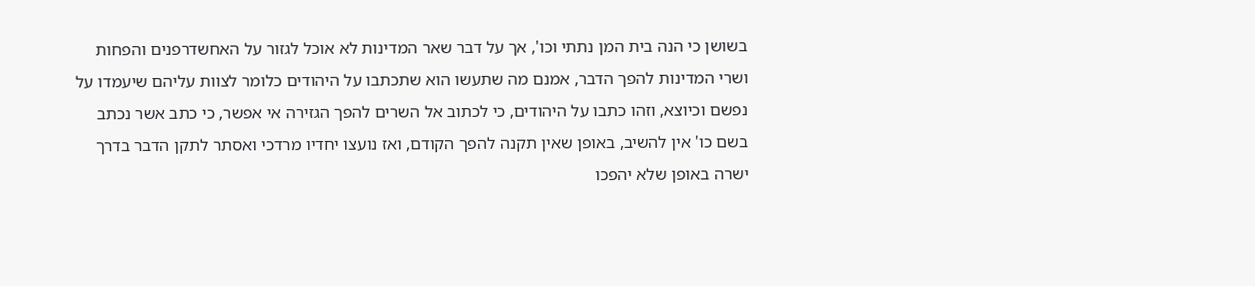בשושן כי הנה בית המן נתתי וכו', אך על דבר שאר המדינות לא אוכל לגזור על האחשדרפנים והפחות ושרי המדינות להפך הדבר, אמנם מה שתעשו הוא שתכתבו על היהודים כלומר לצוות עליהם שיעמדו על נפשם וכיוצא, וזהו כתבו על היהודים, כי לכתוב אל השרים להפך הגזירה אי אפשר, כי כתב אשר נכתב בשם כו' אין להשיב, באופן שאין תקנה להפך הקודם, ואז נועצו יחדיו מרדכי ואסתר לתקן הדבר בדרך ישרה באופן שלא יהפכו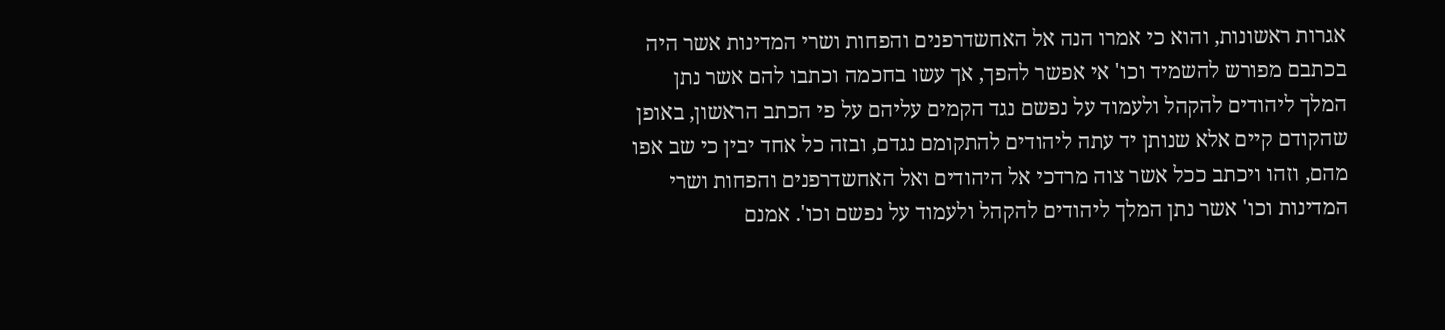אגרות ראשונות, והוא כי אמרו הנה אל האחשדרפנים והפחות ושרי המדינות אשר היה בכתבם מפורש להשמיד וכו' אי אפשר להפך, אך עשו בחכמה וכתבו להם אשר נתן המלך ליהודים להקהל ולעמוד על נפשם נגד הקמים עליהם על פי הכתב הראשון, באופן שהקודם קיים אלא שנותן יד עתה ליהודים להתקומם נגדם, ובזה כל אחד יבין כי שב אפו מהם, וזהו ויכתב ככל אשר צוה מרדכי אל היהודים ואל האחשדרפנים והפחות ושרי המדינות וכו' אשר נתן המלך ליהודים להקהל ולעמוד על נפשם וכו'. אמנם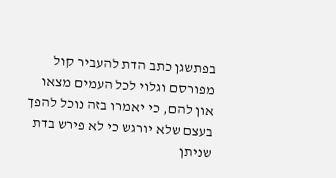בפתשגן כתב הדת להעביר קול מפורסם וגלוי לכל העמים מצאו און להם, כי יאמרו בזה נוכל להפך בעצם שלא יורגש כי לא פירש בדת שניתן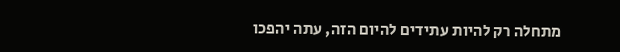מתחלה רק להיות עתידים להיום הזה, עתה יהפכו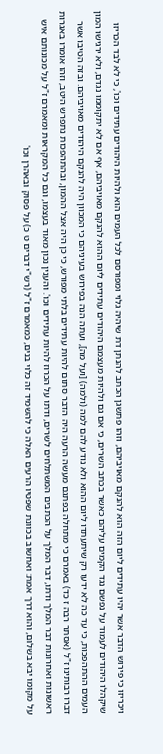ויכריזו כי פירוש הדבר אשר יהיו עתידים ליום הזה הוא להנקם מאויביהם, וזהו פתשגן הכתב להנתן דת שיהיה גלוי ומפורסם לכל העמים הוא ולהיות היהודים עתידים וכו', כי לא לבד הכריזו שיקהלו היהודים לעמוד על נפשם נגד הקמים עליהם כאשר בכתב השרים, כי אם גם ולהיות מעצמם היהודים עתידים ליום ההוא להנקם מאויביהם, אף אם לא יתקוממו נגדם, ולא ירגישו המון העמים ההתהפכות, כי עד כה לא ידעו רק שיתעתדו ליום ההוא ולא נודע להם למה (ולמה) [ועל מה], ועתה הנה בפירוש בעיניהם כי המכוון היה להנקם היהודים מאויביהם. ובזה הטיבו אשר דברו רבותינו ז"ל (אסתר רבה ז כד) באמרם כי מתחלה בפתגם מעשה הרעה היה הדבר סתום להיות עתידים בלתי מפורש, כי כן היה אצל ההמון, ובהתהפכות נתפרש היטב, וזהו אומרו באגרות ראשונות ואחרונות דבר המלך ודתו, דבר המלך על הכתבים המשתלחים לשרים, ודתו על הכרוז להיות עתידים וכו'. והענין נכון מאוד בעצמו, וגם כל המקראות ומאמרם ז"ל על מכונותם איש על מקומו יבא בשלום, והוא דרך אמת: ואחשוב בכוונת שפטיו הרעים האלה כי להשמיד זה כלוי בנים, כמאמרם ז"ל (רש"י דברים ט כ) על פסוק ובאהרן וכו'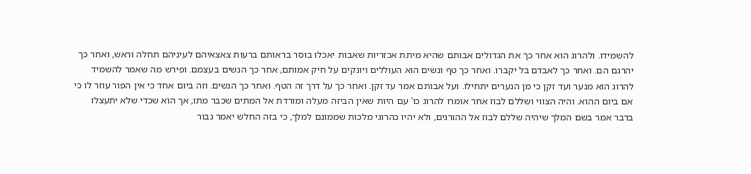להשמידו. ולהרוג הוא אחר כך את הגדולים אבותם שהיא מיתת אכזריות שאבות יאכלו בוסר בראותם ברעות צאצאיהם לעיניהם תחלה וראש, ואחר כך יהרגם הם. ואחר כך לאבדם בל יקברו. ואחר כך טף ונשים הוא העוללים ויונקים על חיק אמותם, אחר כך הנשים בעצמם. ופירש מה שאמר להשמיד להרוג הוא מנער ועד זקן כי מן הנערים יתחילו. ועל אבותם אמר עד זקן. ואחר כך על דרך זה הטף. ואחר כך הנשים. וזה ביום אחד כי אין הפור עוזר לו כי אם ביום ההוא. והיה הצווי ושללם לבוז אחר אומרו להרוג כו' עם היות שאין הביזה מעלה ומורדת אל המתים שכבר מתו, אך הוא שכדי שלא יתעצלו בדבר אמר בשם המלך שיהיה שללם לבוז אל ההורגים, ולא יהיו כהרוגי מלכות שממונם למלך, כי בזה החלש יאמר גבור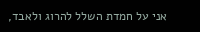אני על חמדת השלל להרוג ולאבד,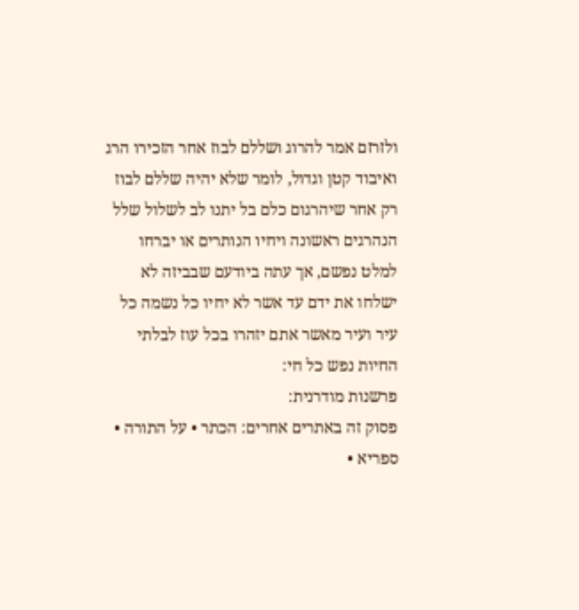ולזרזם אמר להרוג ושללם לבוז אחר הזכירו הרג ואיבוד קטן וגדול, לומר שלא יהיה שללם לבוז רק אחר שיהרגום כלם בל יתנו לב לשלול שלל הנהרגים ראשונה ויחיו הנותרים או יברחו למלט נפשם, אך עתה ביודעם שבביזה לא ישלחו את ידם עד אשר לא יחיו כל נשמה כל עיר ועיר מאשר אתם יזהרו בכל עוז לבלתי החיות נפש כל חי:
פרשנות מודרנית:
פסוק זה באתרים אחרים: הכתר • על התורה • ספריא •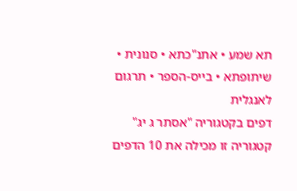תא שמע • אתנ"כתא • סנונית • שיתופתא • בייס-הספר • תרגום לאנגלית
דפים בקטגוריה "אסתר ג יג"
קטגוריה זו מכילה את 10 הדפים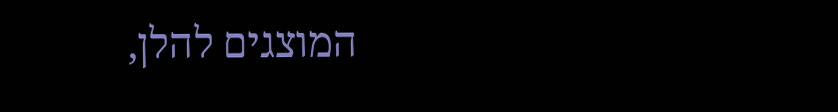המוצגים להלן,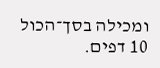ומכילה בסך־הכול 10 דפים.